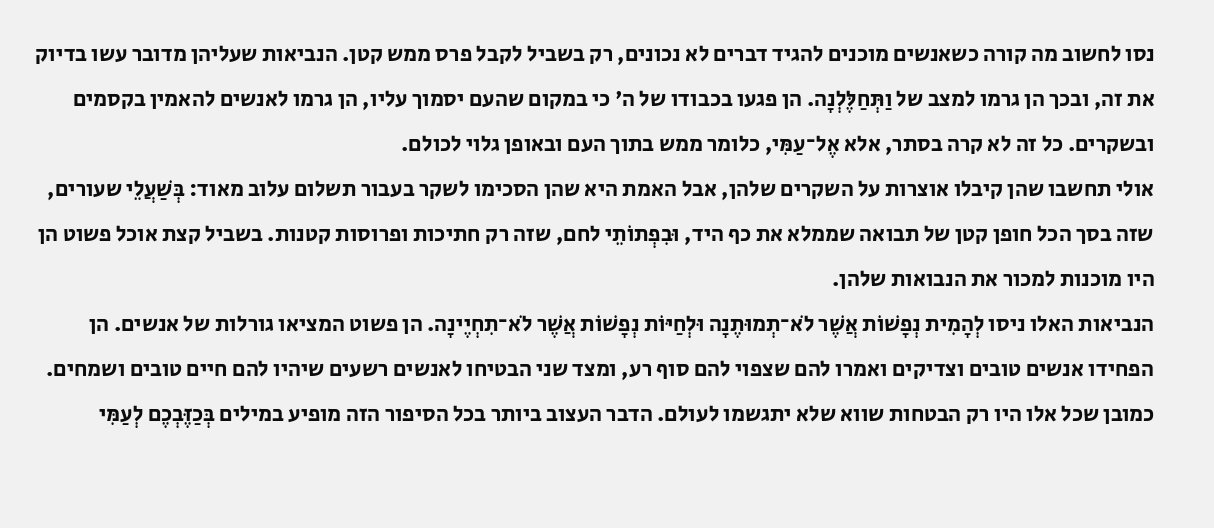נסו לחשוב מה קורה כשאנשים מוכנים להגיד דברים לא נכונים, רק בשביל לקבל פרס ממש קטן. הנביאות שעליהן מדובר עשו בדיוק את זה, ובכך הן גרמו למצב של וַתְּחַלֶּלְנָה. הן פגעו בכבודו של ה' כי במקום שהעם יסמוך עליו, הן גרמו לאנשים להאמין בקסמים ובשקרים. כל זה לא קרה בסתר, אלא אֶל־עַמִּי, כלומר ממש בתוך העם ובאופן גלוי לכולם.
אולי תחשבו שהן קיבלו אוצרות על השקרים שלהן, אבל האמת היא שהן הסכימו לשקר בעבור תשלום עלוב מאוד: בְּשַׁעֲלֵי שעורים, שזה בסך הכל חופן קטן של תבואה שממלא את כף היד, וּבִפְתוֹתֵי לחם, שזה רק חתיכות ופרוסות קטנות. בשביל קצת אוכל פשוט הן היו מוכנות למכור את הנבואות שלהן.
הנביאות האלו ניסו לְהָמִית נְפָשׁוֹת אֲשֶׁר לֹא־תְמוּתֶנָה וּלְחַיּוֹת נְפָשׁוֹת אֲשֶׁר לֹא־תִחְיֶינָה. הן פשוט המציאו גורלות של אנשים. הן הפחידו אנשים טובים וצדיקים ואמרו להם שצפוי להם סוף רע, ומצד שני הבטיחו לאנשים רשעים שיהיו להם חיים טובים ושמחים. כמובן שכל אלו היו רק הבטחות שווא שלא יתגשמו לעולם. הדבר העצוב ביותר בכל הסיפור הזה מופיע במילים בְּכַזֶּבְכֶם לְעַמִּי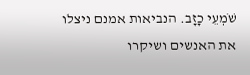שֹׁמְעֵי כָזָב. הנביאות אמנם ניצלו את האנשים ושיקרו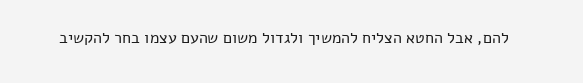להם, אבל החטא הצליח להמשיך ולגדול משום שהעם עצמו בחר להקשיב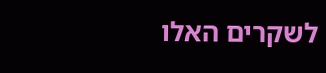לשקרים האלו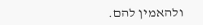ולהאמין להם.